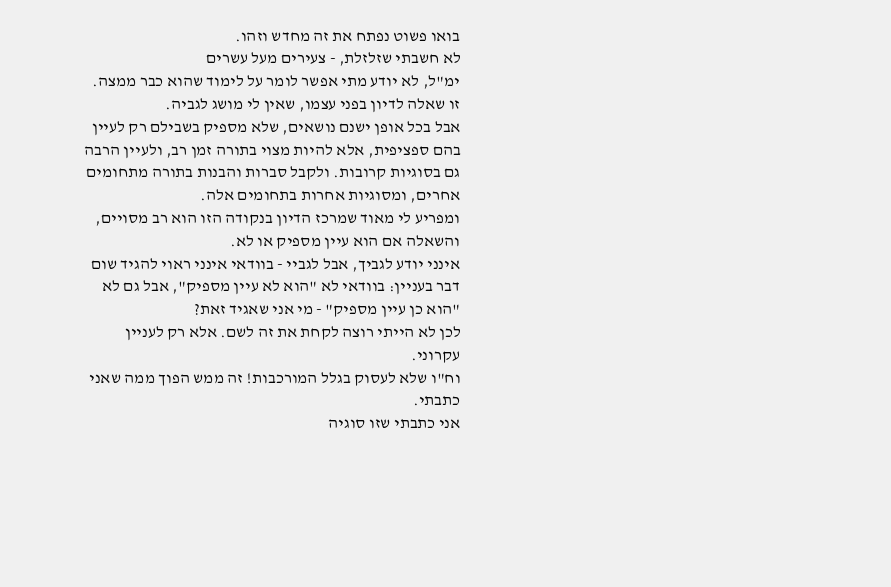בואו פשוט נפתח את זה מחדש וזהו.
לא חשבתי שזלזלת, - צעירים מעל עשרים
ימ"ל, לא יודע מתי אפשר לומר על לימוד שהוא כבר ממצה. זו שאלה לדיון בפני עצמו, שאין לי מושג לגביה.
אבל בכל אופן ישנם נושאים, שלא מספיק בשבילם רק לעיין בהם ספציפית, אלא להיות מצוי בתורה זמן רב, ולעיין הרבה גם בסוגיות קרובות. ולקבל סברות והבנות בתורה מתחומים אחרים, ומסוגיות אחרות בתחומים אלה.
ומפריע לי מאוד שמרכז הדיון בנקודה הזו הוא רב מסויים, והשאלה אם הוא עיין מספיק או לא.
אינני יודע לגביך, אבל לגביי - בוודאי אינני ראוי להגיד שום דבר בעניין: בוודאי לא "הוא לא עיין מספיק", אבל גם לא "הוא כן עיין מספיק" - מי אני שאגיד זאת?
לכן לא הייתי רוצה לקחת את זה לשם. אלא רק לעניין עקרוני.
וח"ו שלא לעסוק בגלל המורכבות! זה ממש הפוך ממה שאני כתבתי.
אני כתבתי שזו סוגיה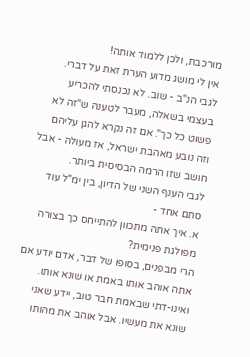מורכבת, ולכן ללמוד אותה!
אין לי מושג מדוע הערת זאת על דברי.
לגבי הנ"ב - שוב. לא נכנסתי להכריע בעצמי בשאלה, מעבר לטענה ש"זה לא פשוט כל כך". אם זה נקרא להגן עליהם וזה נובע מאהבת ישראל, אז מעולה - אבל חושב שזו הרמה הבסיסית ביותר.
לגבי הענף השני של הדיון, בין ימ"ל עוד סתם אחד -
א. איך אתה מתכוון להתייחס כך בצורה מפולגת פנימית?
הרי מבפנים, בסופו של דבר, אדם יודע אם אתה אוהב אותו באמת או שונא אותו.
ואינו-דתי שבאמת חבר טוב, יידע שאני שונא את מעשיו. אבל אוהב את מהותו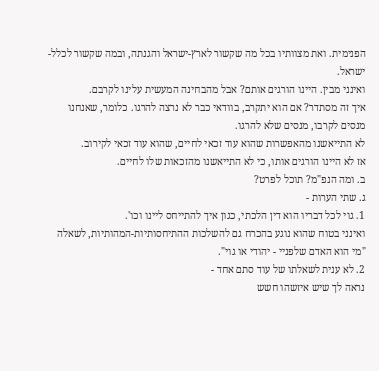הפנימית. ואת מצוותיו בכל מה שקשור לארץ-ישראל והגנתה, ובמה שקשור לכלל-ישראל.
ואינני מבין. היינו הורגים אותם? אבל מהבחינה המעשית עלינו לקרבם.
איך זה מסתדר? אם הוא יתקרב, בוודאי כבר לא נרצה להרגו. כלומר, שאנחנו מנסים לקרבו, מנסים שלא להרגו.
לא התייאשנו מהאפשרות שהוא עוד זכאי לחיים, שהוא עוד זכאי לקירוב.
אז לא היינו הורגים אותו, כי לא התייאשנו מהזכאות שלו לחיים.
ב. ומה הנפ"מ? תוכל לפרט?
ג. שתי הערות -
1. גוי לכל דבריו הוא דין הלכתי, כגון איך להתייחס ליינו וכו'.
ואינני בטוח שהוא נוגע בהכרח גם להשלכות ההתיחסותיות-המהותיות, לשאלה "מי הוא האדם שלפניי - יהודי או גוי".
2. לא ענית לשאלתו של עוד סתם אחד -
נראה לך שיש איזשהו חשש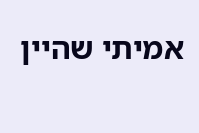אמיתי שהיין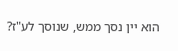הוא יין נסך ממש, שנוסך לע"ז?